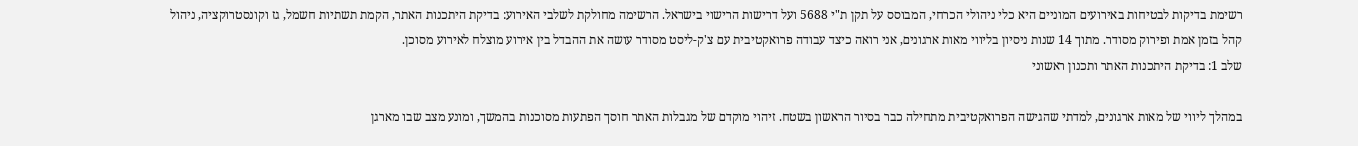רשימת בדיקות לבטיחות באירועים המוניים היא כלי ניהולי הכרחי, המבוסס על תקן ת"י 5688 ועל דרישות הרישוי בישראל. הרשימה מחולקת לשלבי האירוע: בדיקת היתכנות האתר, הקמת תשתיות חשמל, גז וקונסטרוקציה, ניהול קהל בזמן אמת ופירוק מסודר. מתוך 14 שנות ניסיון בליווי מאות ארגונים, אני רואה כיצד עבודה פרואקטיבית עם צ'ק-ליסט מסודר עושה את ההבדל בין אירוע מוצלח לאירוע מסוכן.
שלב 1: בדיקת היתכנות האתר ותכנון ראשוני

במהלך ליווי של מאות ארגונים, למדתי שהגישה הפרואקטיבית מתחילה כבר בסיור הראשון בשטח. זיהוי מוקדם של מגבלות האתר חוסך הפתעות מסוכנות בהמשך, ומונע מצב שבו מארגן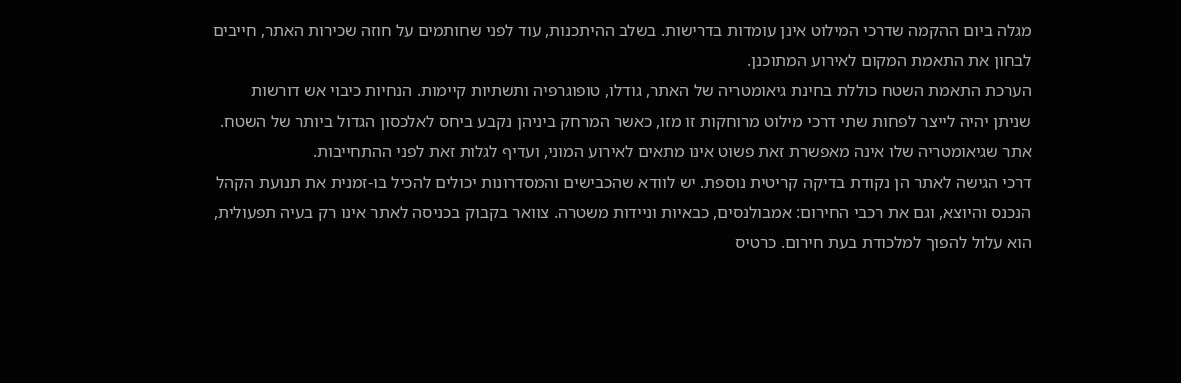מגלה ביום ההקמה שדרכי המילוט אינן עומדות בדרישות. בשלב ההיתכנות, עוד לפני שחותמים על חוזה שכירות האתר, חייבים לבחון את התאמת המקום לאירוע המתוכנן.
הערכת התאמת השטח כוללת בחינת גיאומטריה של האתר, גודלו, טופוגרפיה ותשתיות קיימות. הנחיות כיבוי אש דורשות שניתן יהיה לייצר לפחות שתי דרכי מילוט מרוחקות זו מזו, כאשר המרחק ביניהן נקבע ביחס לאלכסון הגדול ביותר של השטח. אתר שגיאומטריה שלו אינה מאפשרת זאת פשוט אינו מתאים לאירוע המוני, ועדיף לגלות זאת לפני ההתחייבות.
דרכי הגישה לאתר הן נקודת בדיקה קריטית נוספת. יש לוודא שהכבישים והמסדרונות יכולים להכיל בו-זמנית את תנועת הקהל הנכנס והיוצא, וגם את רכבי החירום: אמבולנסים, כבאיות וניידות משטרה. צוואר בקבוק בכניסה לאתר אינו רק בעיה תפעולית, הוא עלול להפוך למלכודת בעת חירום. כרטיס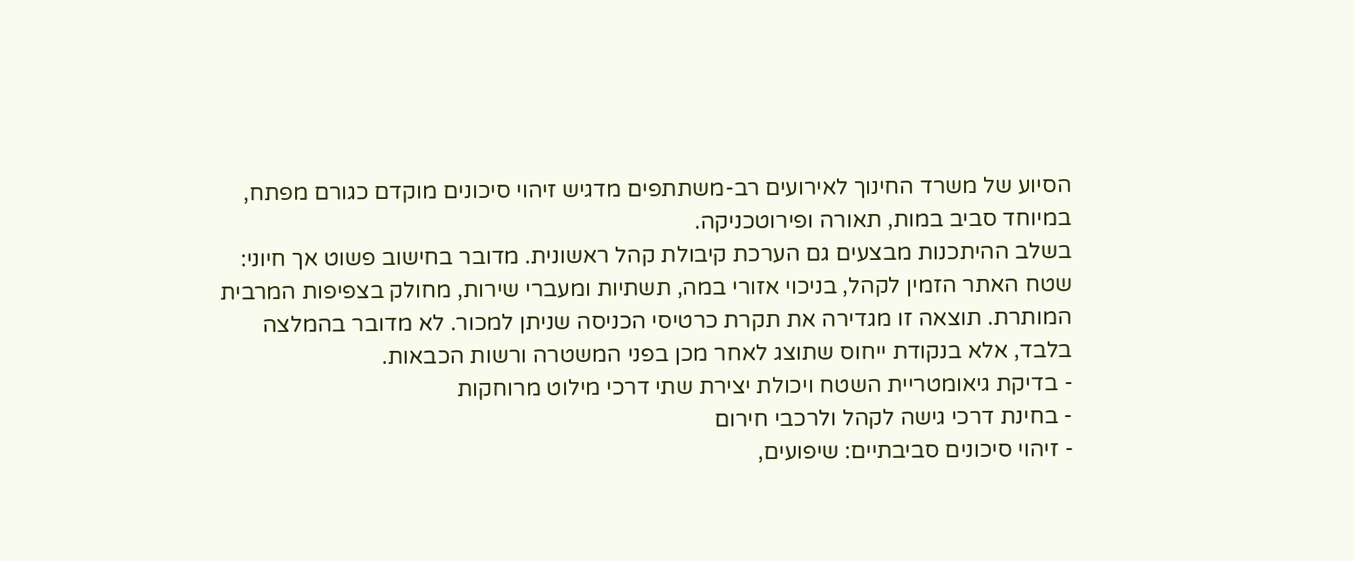הסיוע של משרד החינוך לאירועים רב-משתתפים מדגיש זיהוי סיכונים מוקדם כגורם מפתח, במיוחד סביב במות, תאורה ופירוטכניקה.
בשלב ההיתכנות מבצעים גם הערכת קיבולת קהל ראשונית. מדובר בחישוב פשוט אך חיוני: שטח האתר הזמין לקהל, בניכוי אזורי במה, תשתיות ומעברי שירות, מחולק בצפיפות המרבית המותרת. תוצאה זו מגדירה את תקרת כרטיסי הכניסה שניתן למכור. לא מדובר בהמלצה בלבד, אלא בנקודת ייחוס שתוצג לאחר מכן בפני המשטרה ורשות הכבאות.
- בדיקת גיאומטריית השטח ויכולת יצירת שתי דרכי מילוט מרוחקות
- בחינת דרכי גישה לקהל ולרכבי חירום
- זיהוי סיכונים סביבתיים: שיפועים,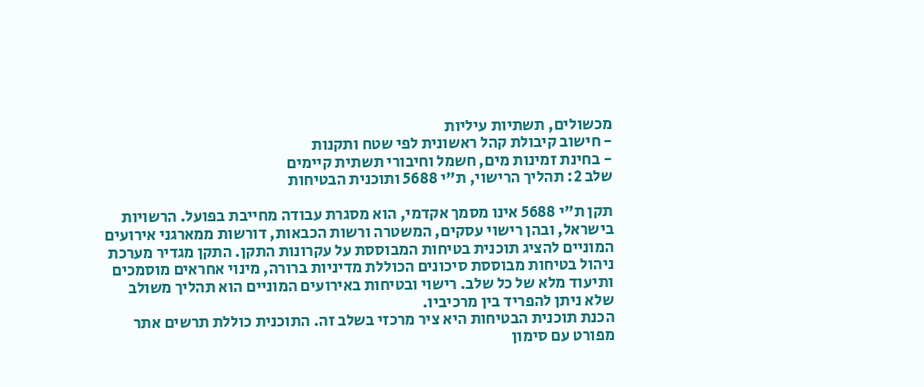מכשולים, תשתיות עיליות
- חישוב קיבולת קהל ראשונית לפי שטח ותקנות
- בחינת זמינות מים, חשמל וחיבורי תשתית קיימים
שלב 2: תהליך הרישוי, ת"י 5688 ותוכנית הבטיחות

תקן ת"י 5688 אינו מסמך אקדמי, הוא מסגרת עבודה מחייבת בפועל. הרשויות בישראל, ובהן רישוי עסקים, המשטרה ורשות הכבאות, דורשות ממארגני אירועים המוניים להציג תוכנית בטיחות המבוססת על עקרונות התקן. התקן מגדיר מערכת ניהול בטיחות מבוססת סיכונים הכוללת מדיניות ברורה, מינוי אחראים מוסמכים ותיעוד מלא של כל שלב. רישוי ובטיחות באירועים המוניים הוא תהליך משולב שלא ניתן להפריד בין מרכיביו.
הכנת תוכנית הבטיחות היא ציר מרכזי בשלב זה. התוכנית כוללת תרשים אתר מפורט עם סימון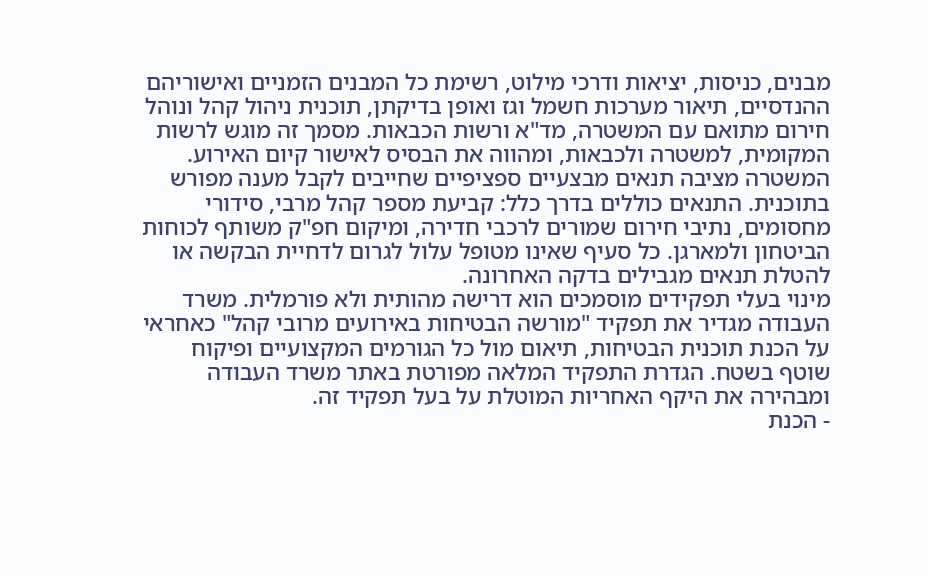מבנים, כניסות, יציאות ודרכי מילוט, רשימת כל המבנים הזמניים ואישוריהם ההנדסיים, תיאור מערכות חשמל וגז ואופן בדיקתן, תוכנית ניהול קהל ונוהל חירום מתואם עם המשטרה, מד"א ורשות הכבאות. מסמך זה מוגש לרשות המקומית, למשטרה ולכבאות, ומהווה את הבסיס לאישור קיום האירוע.
המשטרה מציבה תנאים מבצעיים ספציפיים שחייבים לקבל מענה מפורש בתוכנית. התנאים כוללים בדרך כלל: קביעת מספר קהל מרבי, סידורי מחסומים, נתיבי חירום שמורים לרכבי חדירה, ומיקום חפ"ק משותף לכוחות הביטחון ולמארגן. כל סעיף שאינו מטופל עלול לגרום לדחיית הבקשה או להטלת תנאים מגבילים בדקה האחרונה.
מינוי בעלי תפקידים מוסמכים הוא דרישה מהותית ולא פורמלית. משרד העבודה מגדיר את תפקיד "מורשה הבטיחות באירועים מרובי קהל" כאחראי על הכנת תוכנית הבטיחות, תיאום מול כל הגורמים המקצועיים ופיקוח שוטף בשטח. הגדרת התפקיד המלאה מפורטת באתר משרד העבודה ומבהירה את היקף האחריות המוטלת על בעל תפקיד זה.
- הכנת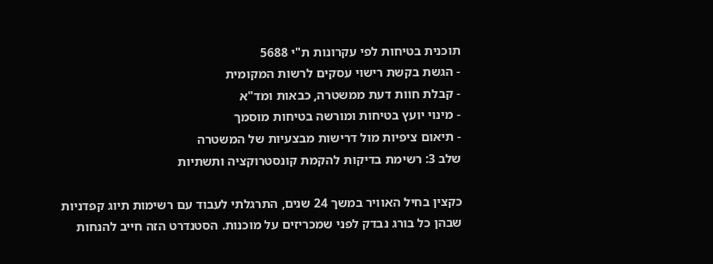תוכנית בטיחות לפי עקרונות ת"י 5688
- הגשת בקשת רישוי עסקים לרשות המקומית
- קבלת חוות דעת ממשטרה, כבאות ומד"א
- מינוי יועץ בטיחות ומורשה בטיחות מוסמך
- תיאום ציפיות מול דרישות מבצעיות של המשטרה
שלב 3: רשימת בדיקות להקמת קונסטרוקציה ותשתיות

כקצין בחיל האוויר במשך 24 שנים, התרגלתי לעבוד עם רשימות תיוג קפדניות שבהן כל בורג נבדק לפני שמכריזים על מוכנות. הסטנדרט הזה חייב להנחות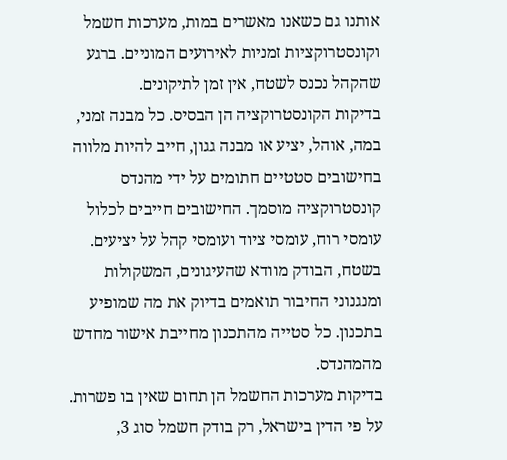אותנו גם כשאנו מאשרים במות, מערכות חשמל וקונסטרוקציות זמניות לאירועים המוניים. ברגע שהקהל נכנס לשטח, אין זמן לתיקונים.
בדיקות הקונסטרוקציה הן הבסיס. כל מבנה זמני, במה, אוהל, יציע או מבנה גגון, חייב להיות מלווה בחישובים סטטיים חתומים על ידי מהנדס קונסטרוקציה מוסמך. החישובים חייבים לכלול עומסי רוח, עומסי ציוד ועומסי קהל על יציעים. בשטח, הבודק מוודא שהעיגונים, המשקולות ומנגנוני החיבור תואמים בדיוק את מה שמופיע בתכנון. כל סטייה מהתכנון מחייבת אישור מחדש מהמהנדס.
בדיקות מערכות החשמל הן תחום שאין בו פשרות. על פי הדין בישראל, רק בודק חשמל סוג 3,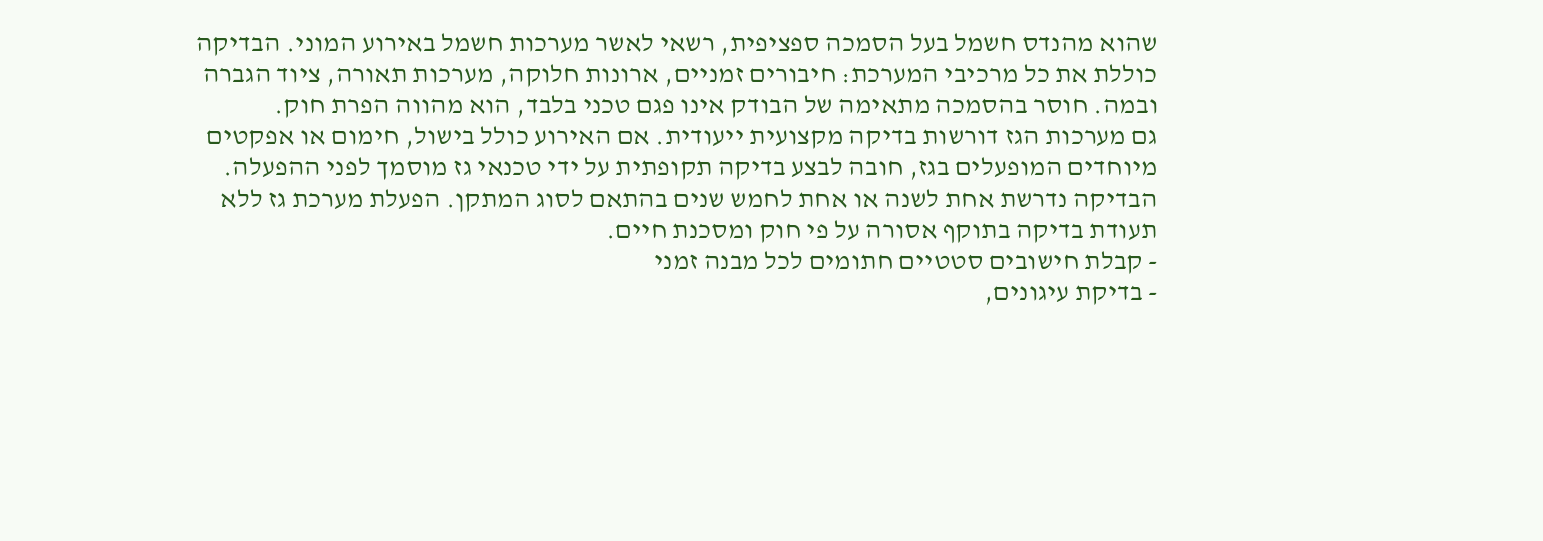שהוא מהנדס חשמל בעל הסמכה ספציפית, רשאי לאשר מערכות חשמל באירוע המוני. הבדיקה כוללת את כל מרכיבי המערכת: חיבורים זמניים, ארונות חלוקה, מערכות תאורה, ציוד הגברה ובמה. חוסר בהסמכה מתאימה של הבודק אינו פגם טכני בלבד, הוא מהווה הפרת חוק.
גם מערכות הגז דורשות בדיקה מקצועית ייעודית. אם האירוע כולל בישול, חימום או אפקטים מיוחדים המופעלים בגז, חובה לבצע בדיקה תקופתית על ידי טכנאי גז מוסמך לפני ההפעלה. הבדיקה נדרשת אחת לשנה או אחת לחמש שנים בהתאם לסוג המתקן. הפעלת מערכת גז ללא תעודת בדיקה בתוקף אסורה על פי חוק ומסכנת חיים.
- קבלת חישובים סטטיים חתומים לכל מבנה זמני
- בדיקת עיגונים,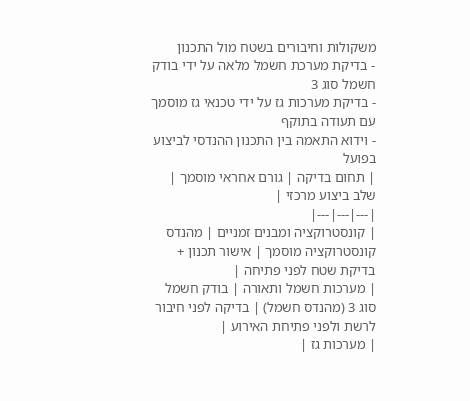משקולות וחיבורים בשטח מול התכנון
- בדיקת מערכת חשמל מלאה על ידי בודק חשמל סוג 3
- בדיקת מערכות גז על ידי טכנאי גז מוסמך עם תעודה בתוקף
- וידוא התאמה בין התכנון ההנדסי לביצוע בפועל
| תחום בדיקה | גורם אחראי מוסמך | שלב ביצוע מרכזי |
|---|---|---|
| קונסטרוקציה ומבנים זמניים | מהנדס קונסטרוקציה מוסמך | אישור תכנון + בדיקת שטח לפני פתיחה |
| מערכות חשמל ותאורה | בודק חשמל סוג 3 (מהנדס חשמל) | בדיקה לפני חיבור לרשת ולפני פתיחת האירוע |
| מערכות גז |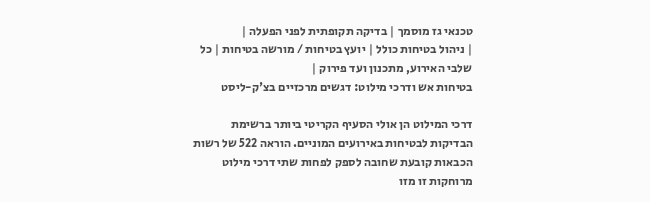טכנאי גז מוסמך | בדיקה תקופתית לפני הפעלה |
| ניהול בטיחות כולל | יועץ בטיחות / מורשה בטיחות | כל שלבי האירוע, מתכנון ועד פירוק |
בטיחות אש ודרכי מילוט: דגשים מרכזיים בצ'ק-ליסט

דרכי המילוט הן אולי הסעיף הקריטי ביותר ברשימת הבדיקות לבטיחות באירועים המוניים. הוראה 522 של רשות הכבאות קובעת שחובה לספק לפחות שתי דרכי מילוט מרוחקות זו מזו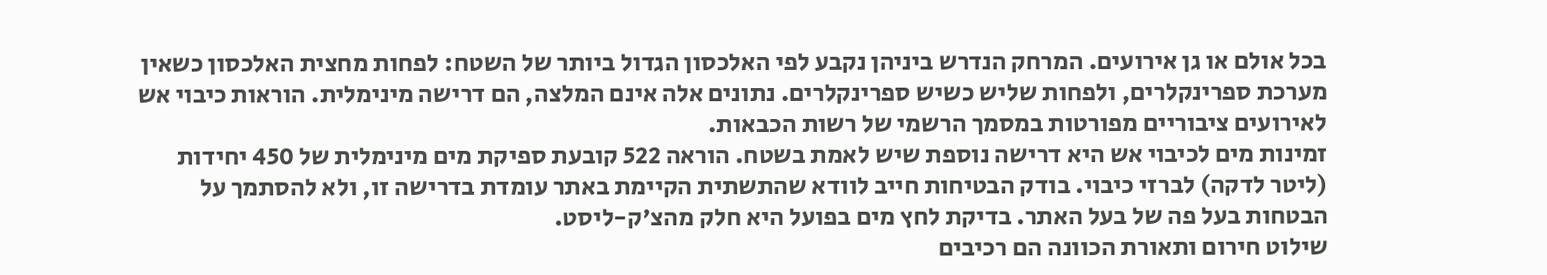בכל אולם או גן אירועים. המרחק הנדרש ביניהן נקבע לפי האלכסון הגדול ביותר של השטח: לפחות מחצית האלכסון כשאין מערכת ספרינקלרים, ולפחות שליש כשיש ספרינקלרים. נתונים אלה אינם המלצה, הם דרישה מינימלית. הוראות כיבוי אש לאירועים ציבוריים מפורטות במסמך הרשמי של רשות הכבאות.
זמינות מים לכיבוי אש היא דרישה נוספת שיש לאמת בשטח. הוראה 522 קובעת ספיקת מים מינימלית של 450 יחידות (ליטר לדקה) לברזי כיבוי. בודק הבטיחות חייב לוודא שהתשתית הקיימת באתר עומדת בדרישה זו, ולא להסתמך על הבטחות בעל פה של בעל האתר. בדיקת לחץ מים בפועל היא חלק מהצ'ק-ליסט.
שילוט חירום ותאורת הכוונה הם רכיבים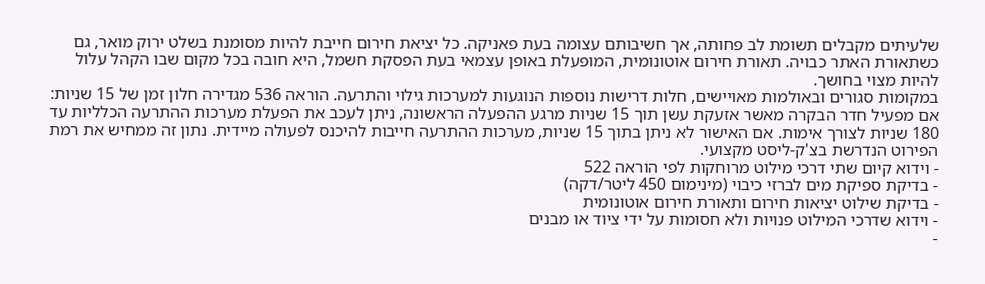שלעיתים מקבלים תשומת לב פחותה, אך חשיבותם עצומה בעת פאניקה. כל יציאת חירום חייבת להיות מסומנת בשלט ירוק מואר, גם כשתאורת האתר כבויה. תאורת חירום אוטונומית, המופעלת באופן עצמאי בעת הפסקת חשמל, היא חובה בכל מקום שבו הקהל עלול להיות מצוי בחושך.
במקומות סגורים ובאולמות מאויישים, חלות דרישות נוספות הנוגעות למערכות גילוי והתרעה. הוראה 536 מגדירה חלון זמן של 15 שניות: אם מפעיל חדר הבקרה מאשר אזעקת עשן תוך 15 שניות מרגע ההפעלה הראשונה, ניתן לעכב את הפעלת מערכות ההתרעה הכלליות עד 180 שניות לצורך אימות. אם האישור לא ניתן בתוך 15 שניות, מערכות ההתרעה חייבות להיכנס לפעולה מיידית. נתון זה ממחיש את רמת הפירוט הנדרשת בצ'ק-ליסט מקצועי.
- וידוא קיום שתי דרכי מילוט מרוחקות לפי הוראה 522
- בדיקת ספיקת מים לברזי כיבוי (מינימום 450 ליטר/דקה)
- בדיקת שילוט יציאות חירום ותאורת חירום אוטונומית
- וידוא שדרכי המילוט פנויות ולא חסומות על ידי ציוד או מבנים
-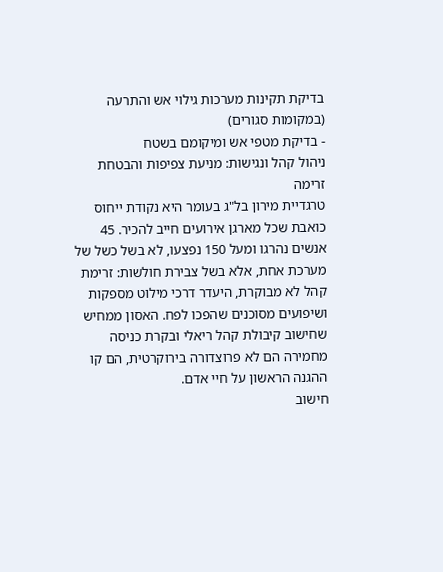בדיקת תקינות מערכות גילוי אש והתרעה (במקומות סגורים)
- בדיקת מטפי אש ומיקומם בשטח
ניהול קהל ונגישות: מניעת צפיפות והבטחת זרימה
טרגדיית מירון בל"ג בעומר היא נקודת ייחוס כואבת שכל מארגן אירועים חייב להכיר. 45 אנשים נהרגו ומעל 150 נפצעו, לא בשל כשל של מערכת אחת, אלא בשל צבירת חולשות: זרימת קהל לא מבוקרת, היעדר דרכי מילוט מספקות ושיפועים מסוכנים שהפכו לפח. האסון ממחיש שחישוב קיבולת קהל ריאלי ובקרת כניסה מחמירה הם לא פרוצדורה בירוקרטית, הם קו ההגנה הראשון על חיי אדם.
חישוב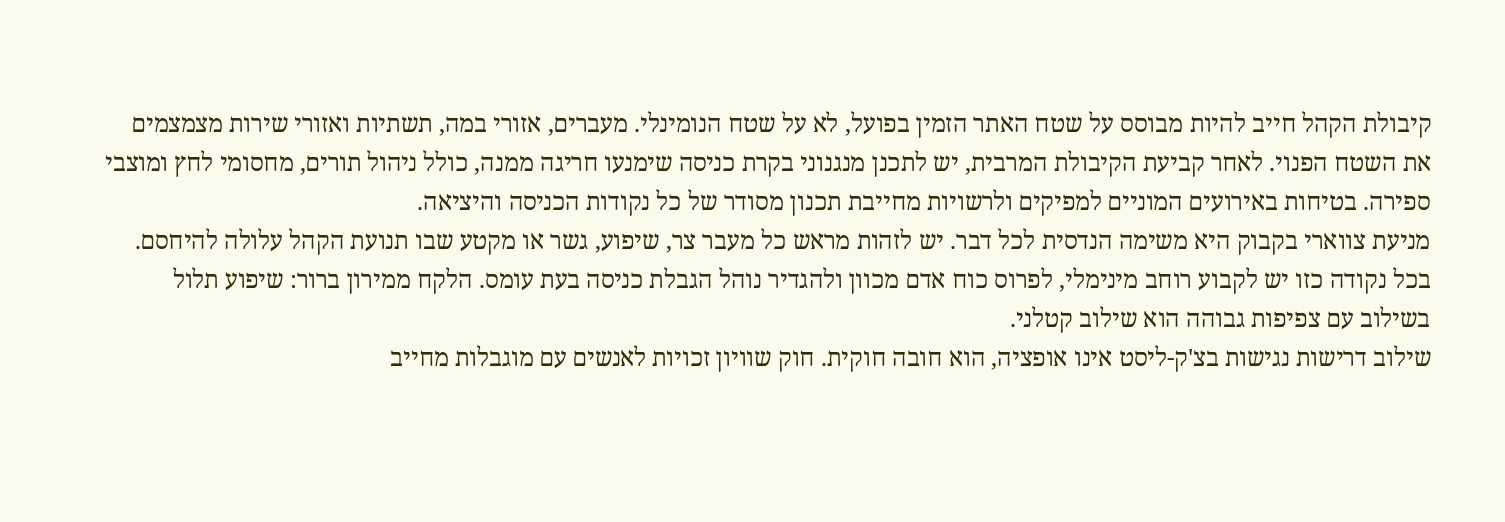קיבולת הקהל חייב להיות מבוסס על שטח האתר הזמין בפועל, לא על שטח הנומינלי. מעברים, אזורי במה, תשתיות ואזורי שירות מצמצמים את השטח הפנוי. לאחר קביעת הקיבולת המרבית, יש לתכנן מנגנוני בקרת כניסה שימנעו חריגה ממנה, כולל ניהול תורים, מחסומי לחץ ומוצבי ספירה. בטיחות באירועים המוניים למפיקים ולרשויות מחייבת תכנון מסודר של כל נקודות הכניסה והיציאה.
מניעת צווארי בקבוק היא משימה הנדסית לכל דבר. יש לזהות מראש כל מעבר צר, שיפוע, גשר או מקטע שבו תנועת הקהל עלולה להיחסם. בכל נקודה כזו יש לקבוע רוחב מינימלי, לפרוס כוח אדם מכוון ולהגדיר נוהל הגבלת כניסה בעת עומס. הלקח ממירון ברור: שיפוע תלול בשילוב עם צפיפות גבוהה הוא שילוב קטלני.
שילוב דרישות נגישות בצ'ק-ליסט אינו אופציה, הוא חובה חוקית. חוק שוויון זכויות לאנשים עם מוגבלות מחייב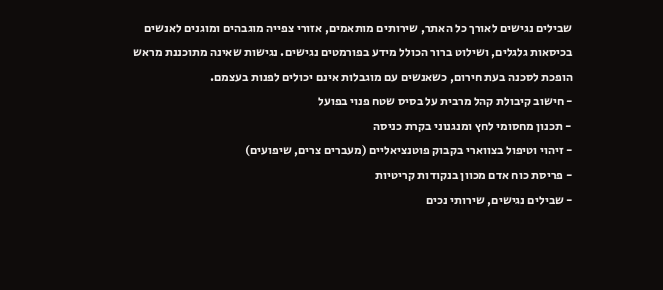שבילים נגישים לאורך כל האתר, שירותים מותאמים, אזורי צפייה מוגבהים ומוגנים לאנשים בכיסאות גלגלים, ושילוט ברור הכולל מידע בפורמטים נגישים. נגישות שאינה מתוכננת מראש הופכת לסכנה בעת חירום, כשאנשים עם מוגבלות אינם יכולים לפנות בעצמם.
- חישוב קיבולת קהל מרבית על בסיס שטח פנוי בפועל
- תכנון מחסומי לחץ ומנגנוני בקרת כניסה
- זיהוי וטיפול בצווארי בקבוק פוטנציאליים (מעברים צרים, שיפועים)
- פריסת כוח אדם מכוון בנקודות קריטיות
- שבילים נגישים, שירותי נכים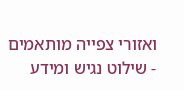ואזורי צפייה מותאמים
- שילוט נגיש ומידע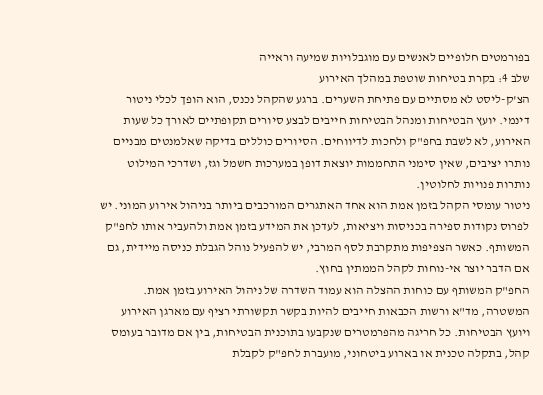בפורמטים חלופיים לאנשים עם מוגבלויות שמיעה וראייה
שלב 4: בקרת בטיחות שוטפת במהלך האירוע
הצ'ק-ליסט לא מסתיים עם פתיחת השערים. ברגע שהקהל נכנס, הוא הופך לכלי ניטור דינמי. יועץ הבטיחות ומנהל הבטיחות חייבים לבצע סיורים תקופתיים לאורך כל שעות האירוע, לא לשבת בחפ"ק ולחכות לדיווחים. הסיורים כוללים בדיקה שאלמנטים מבניים נותרו יציבים, שאין סימני התחממות יוצאת דופן במערכות חשמל וגז, ושדרכי המילוט נותרות פנויות לחלוטין.
ניטור עומסי הקהל בזמן אמת הוא אחד האתגרים המורכבים ביותר בניהול אירוע המוני. יש לפרוס נקודות ספירה בכניסות ויציאות, לעדכן את המידע בזמן אמת ולהעביר אותו לחפ"ק המשותף. כאשר הצפיפות מתקרבת לסף המרבי, יש להפעיל נוהל הגבלת כניסה מיידית, גם אם הדבר יוצר אי-נוחות לקהל הממתין בחוץ.
החפ"ק המשותף עם כוחות ההצלה הוא עמוד השדרה של ניהול האירוע בזמן אמת. המשטרה, מד"א ורשות הכבאות חייבים להיות בקשר תקשורתי רציף עם מארגן האירוע ויועץ הבטיחות. כל חריגה מהפרמטרים שנקבעו בתוכנית הבטיחות, בין אם מדובר בעומס קהל, בתקלה טכנית או בארוע ביטחוני, מועברת לחפ"ק לקבלת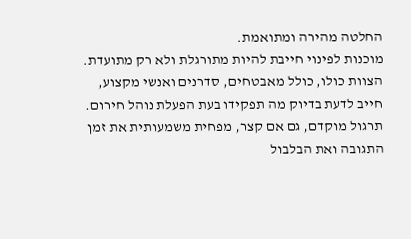החלטה מהירה ומתואמת.
מוכנות לפינוי חייבת להיות מתורגלת ולא רק מתועדת. הצוות כולו, כולל מאבטחים, סדרנים ואנשי מקצוע, חייב לדעת בדיוק מה תפקידו בעת הפעלת נוהל חירום. תרגול מוקדם, גם אם קצר, מפחית משמעותית את זמן התגובה ואת הבלבול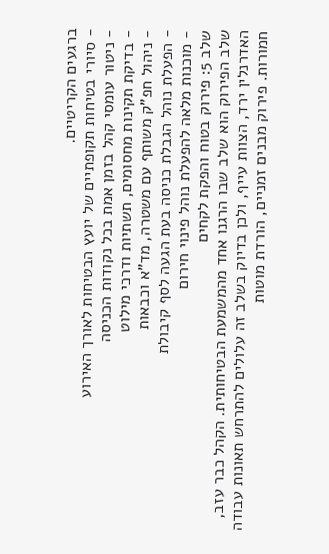ברגעים הקריטיים.
- סיורי בטיחות תקופתיים של יועץ הבטיחות לאורך האירוע
- ניטור עומסי קהל בזמן אמת בכל נקודות הכניסה
- בדיקת תקינות מחסומים, תשתיות ודרכי מילוט
- ניהול חפ"ק משותף עם משטרה, מד"א וכבאות
- הפעלת נוהל הגבלת כניסה בעת הגעה לסף קיבולת
- מוכנות מלאה להפעלת נוהל פינוי חירום
שלב 5: פירוק בטוח והפקת לקחים
שלב הפירוק הוא שלב שבו הרגנו אחד מהמשמעת הבטיחותית. הקהל כבר עזב, האדרנלין ירד, הצוות עייף, ולכן בדיוק בשלב זה עלולים להתרחש תאונות עבודה חמורות. פירוק מבנים זמניים, הורדת מוטות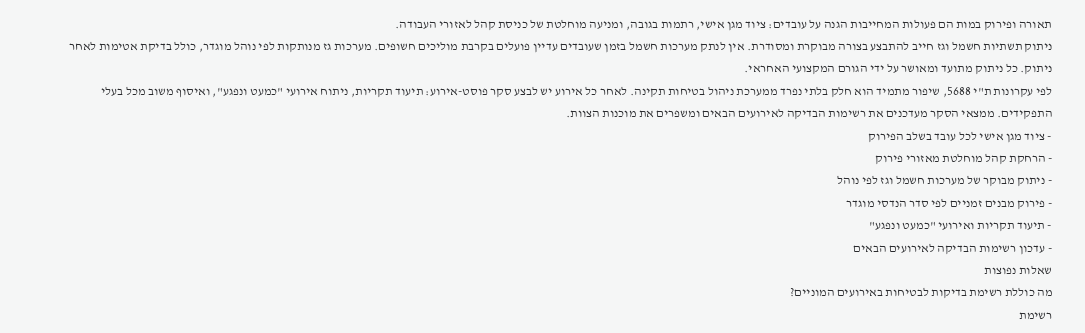תאורה ופירוק במות הם פעולות המחייבות הגנה על עובדים: ציוד מגן אישי, רתמות בגובה, ומניעה מוחלטת של כניסת קהל לאזורי העבודה.
ניתוק תשתיות חשמל וגז חייב להתבצע בצורה מבוקרת ומסודרת. אין לנתק מערכות חשמל בזמן שעובדים עדיין פועלים בקרבת מוליכים חשופים. מערכות גז מנותקות לפי נוהל מוגדר, כולל בדיקת אטימות לאחר ניתוק. כל ניתוק מתועד ומאושר על ידי הגורם המקצועי האחראי.
לפי עקרונות ת"י 5688, שיפור מתמיד הוא חלק בלתי נפרד ממערכת ניהול בטיחות תקינה. לאחר כל אירוע יש לבצע סקר פוסט-אירוע: תיעוד תקריות, ניתוח אירועי "כמעט ונפגע", ואיסוף משוב מכל בעלי התפקידים. ממצאי הסקר מעדכנים את רשימות הבדיקה לאירועים הבאים ומשפרים את מוכנות הצוות.
- ציוד מגן אישי לכל עובד בשלב הפירוק
- הרחקת קהל מוחלטת מאזורי פירוק
- ניתוק מבוקר של מערכות חשמל וגז לפי נוהל
- פירוק מבנים זמניים לפי סדר הנדסי מוגדר
- תיעוד תקריות ואירועי "כמעט ונפגע"
- עדכון רשימות הבדיקה לאירועים הבאים
שאלות נפוצות
מה כוללת רשימת בדיקות לבטיחות באירועים המוניים?
רשימת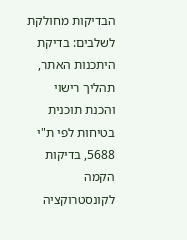הבדיקות מחולקת לשלבים: בדיקת היתכנות האתר, תהליך רישוי והכנת תוכנית בטיחות לפי ת"י 5688, בדיקות הקמה לקונסטרוקציה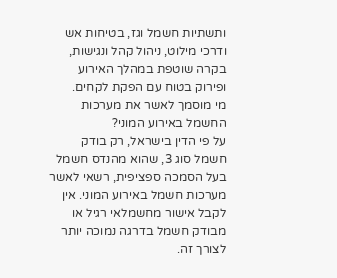ותשתיות חשמל וגז, בטיחות אש ודרכי מילוט, ניהול קהל ונגישות, בקרה שוטפת במהלך האירוע ופירוק בטוח עם הפקת לקחים.
מי מוסמך לאשר את מערכות החשמל באירוע המוני?
על פי הדין בישראל, רק בודק חשמל סוג 3, שהוא מהנדס חשמל בעל הסמכה ספציפית, רשאי לאשר מערכות חשמל באירוע המוני. אין לקבל אישור מחשמלאי רגיל או מבודק חשמל בדרגה נמוכה יותר לצורך זה.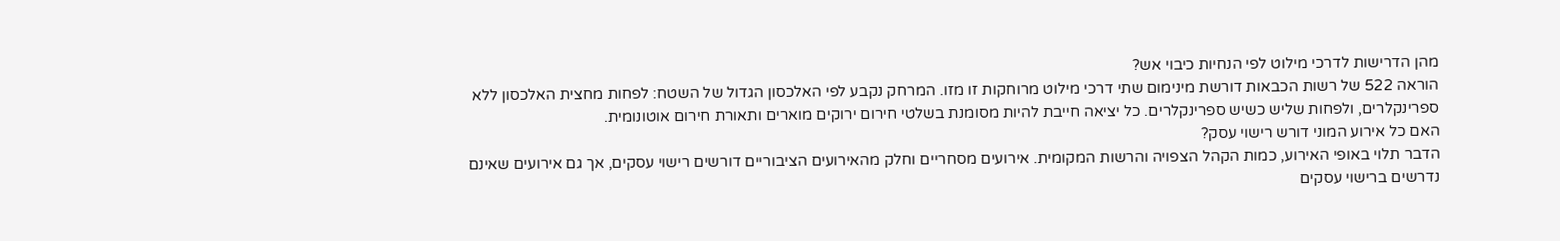מהן הדרישות לדרכי מילוט לפי הנחיות כיבוי אש?
הוראה 522 של רשות הכבאות דורשת מינימום שתי דרכי מילוט מרוחקות זו מזו. המרחק נקבע לפי האלכסון הגדול של השטח: לפחות מחצית האלכסון ללא ספרינקלרים, ולפחות שליש כשיש ספרינקלרים. כל יציאה חייבת להיות מסומנת בשלטי חירום ירוקים מוארים ותאורת חירום אוטונומית.
האם כל אירוע המוני דורש רישוי עסק?
הדבר תלוי באופי האירוע, כמות הקהל הצפויה והרשות המקומית. אירועים מסחריים וחלק מהאירועים הציבוריים דורשים רישוי עסקים, אך גם אירועים שאינם נדרשים ברישוי עסקים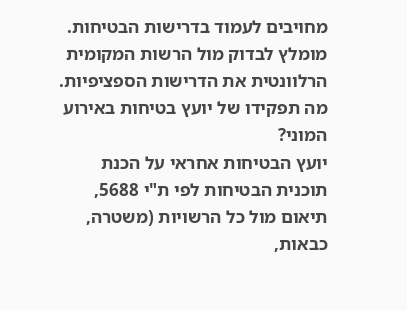מחויבים לעמוד בדרישות הבטיחות. מומלץ לבדוק מול הרשות המקומית הרלוונטית את הדרישות הספציפיות.
מה תפקידו של יועץ בטיחות באירוע המוני?
יועץ הבטיחות אחראי על הכנת תוכנית הבטיחות לפי ת"י 5688, תיאום מול כל הרשויות (משטרה, כבאות,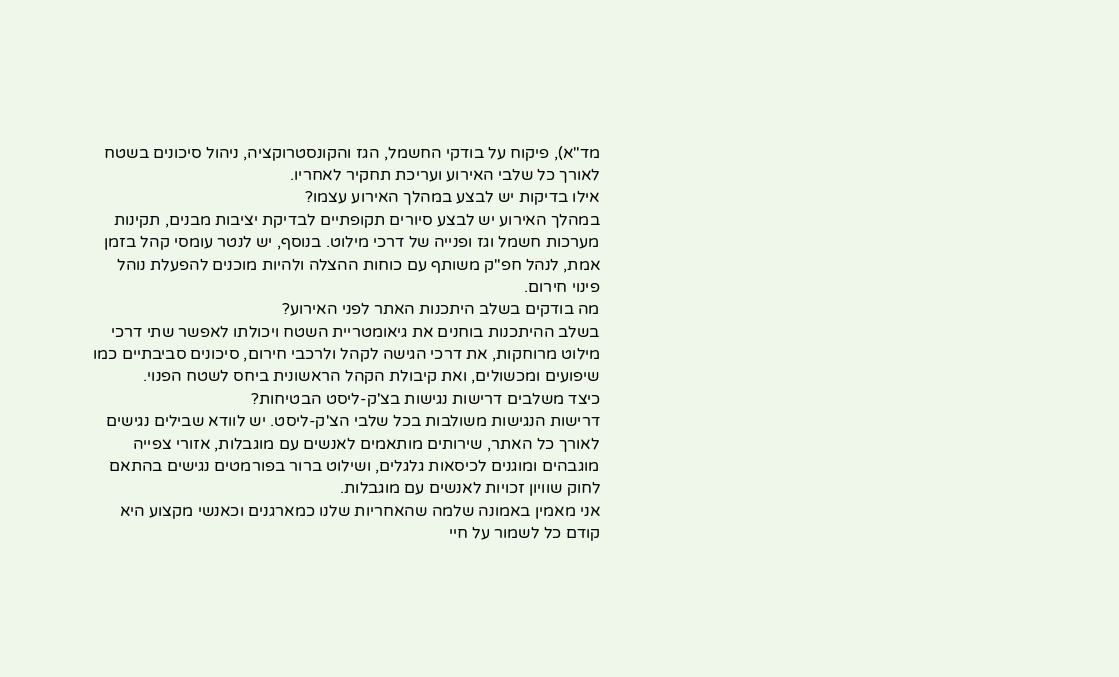מד"א), פיקוח על בודקי החשמל, הגז והקונסטרוקציה, ניהול סיכונים בשטח לאורך כל שלבי האירוע ועריכת תחקיר לאחריו.
אילו בדיקות יש לבצע במהלך האירוע עצמו?
במהלך האירוע יש לבצע סיורים תקופתיים לבדיקת יציבות מבנים, תקינות מערכות חשמל וגז ופנייה של דרכי מילוט. בנוסף, יש לנטר עומסי קהל בזמן אמת, לנהל חפ"ק משותף עם כוחות ההצלה ולהיות מוכנים להפעלת נוהל פינוי חירום.
מה בודקים בשלב היתכנות האתר לפני האירוע?
בשלב ההיתכנות בוחנים את גיאומטריית השטח ויכולתו לאפשר שתי דרכי מילוט מרוחקות, את דרכי הגישה לקהל ולרכבי חירום, סיכונים סביבתיים כמו שיפועים ומכשולים, ואת קיבולת הקהל הראשונית ביחס לשטח הפנוי.
כיצד משלבים דרישות נגישות בצ'ק-ליסט הבטיחות?
דרישות הנגישות משולבות בכל שלבי הצ'ק-ליסט. יש לוודא שבילים נגישים לאורך כל האתר, שירותים מותאמים לאנשים עם מוגבלות, אזורי צפייה מוגבהים ומוגנים לכיסאות גלגלים, ושילוט ברור בפורמטים נגישים בהתאם לחוק שוויון זכויות לאנשים עם מוגבלות.
אני מאמין באמונה שלמה שהאחריות שלנו כמארגנים וכאנשי מקצוע היא קודם כל לשמור על חיי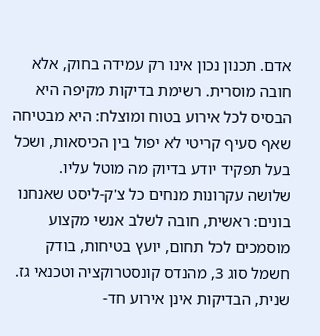אדם. תכנון נכון אינו רק עמידה בחוק, אלא חובה מוסרית. רשימת בדיקות מקיפה היא הבסיס לכל אירוע בטוח ומוצלח: היא מבטיחה שאף סעיף קריטי לא יפול בין הכיסאות, ושכל בעל תפקיד יודע בדיוק מה מוטל עליו.
שלושה עקרונות מנחים כל צ'ק-ליסט שאנחנו בונים: ראשית, חובה לשלב אנשי מקצוע מוסמכים לכל תחום, יועץ בטיחות, בודק חשמל סוג 3, מהנדס קונסטרוקציה וטכנאי גז. שנית, הבדיקות אינן אירוע חד-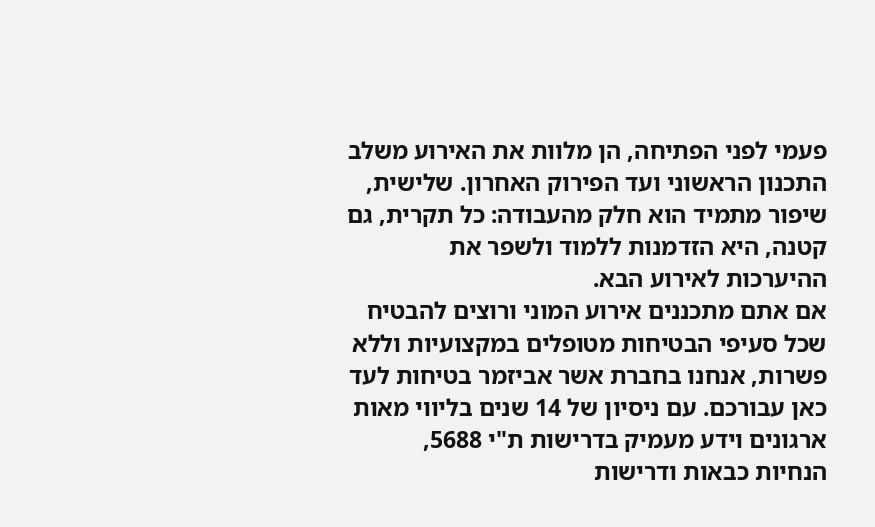פעמי לפני הפתיחה, הן מלוות את האירוע משלב התכנון הראשוני ועד הפירוק האחרון. שלישית, שיפור מתמיד הוא חלק מהעבודה: כל תקרית, גם קטנה, היא הזדמנות ללמוד ולשפר את ההיערכות לאירוע הבא.
אם אתם מתכננים אירוע המוני ורוצים להבטיח שכל סעיפי הבטיחות מטופלים במקצועיות וללא פשרות, אנחנו בחברת אשר אביזמר בטיחות לעד כאן עבורכם. עם ניסיון של 14 שנים בליווי מאות ארגונים וידע מעמיק בדרישות ת"י 5688, הנחיות כבאות ודרישות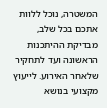המשטרה, נוכל ללוות אתכם בכל שלב, מבדיקת ההיתכנות הראשונה ועד לתחקיר שלאחר האירוע. לייעוץ מקצועי בנושא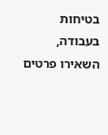בטיחות בעבודה, השאירו פרטים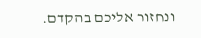ונחזור אליכם בהקדם.